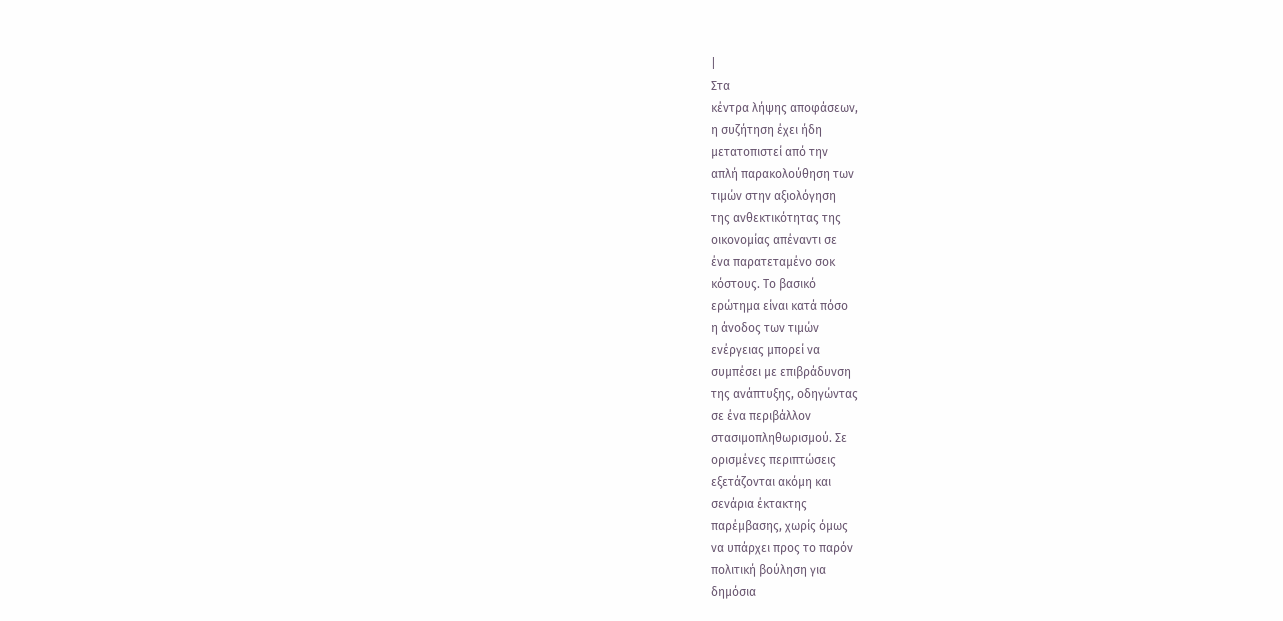|
Στα
κέντρα λήψης αποφάσεων,
η συζήτηση έχει ήδη
μετατοπιστεί από την
απλή παρακολούθηση των
τιμών στην αξιολόγηση
της ανθεκτικότητας της
οικονομίας απέναντι σε
ένα παρατεταμένο σοκ
κόστους. Το βασικό
ερώτημα είναι κατά πόσο
η άνοδος των τιμών
ενέργειας μπορεί να
συμπέσει με επιβράδυνση
της ανάπτυξης, οδηγώντας
σε ένα περιβάλλον
στασιμοπληθωρισμού. Σε
ορισμένες περιπτώσεις
εξετάζονται ακόμη και
σενάρια έκτακτης
παρέμβασης, χωρίς όμως
να υπάρχει προς το παρόν
πολιτική βούληση για
δημόσια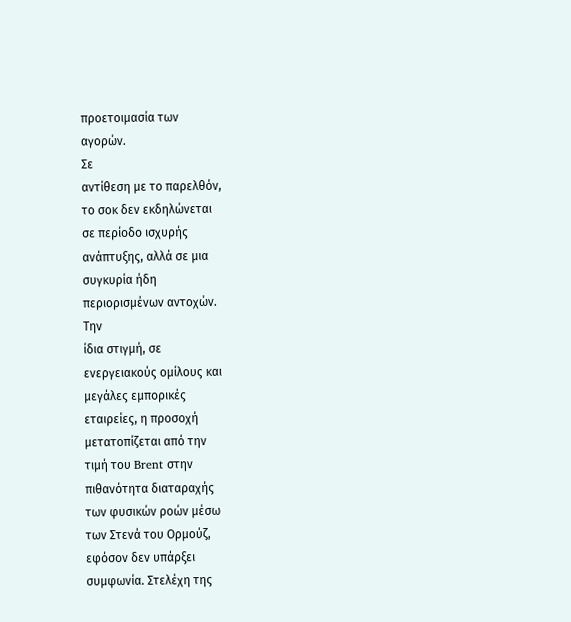προετοιμασία των
αγορών.
Σε
αντίθεση με το παρελθόν,
το σοκ δεν εκδηλώνεται
σε περίοδο ισχυρής
ανάπτυξης, αλλά σε μια
συγκυρία ήδη
περιορισμένων αντοχών.
Την
ίδια στιγμή, σε
ενεργειακούς ομίλους και
μεγάλες εμπορικές
εταιρείες, η προσοχή
μετατοπίζεται από την
τιμή του Brent στην
πιθανότητα διαταραχής
των φυσικών ροών μέσω
των Στενά του Ορμούζ,
εφόσον δεν υπάρξει
συμφωνία. Στελέχη της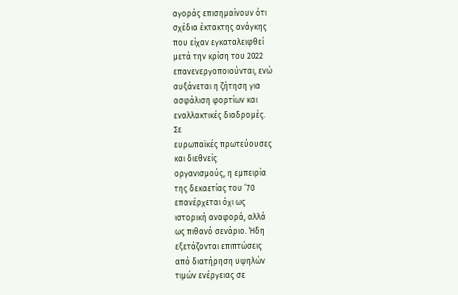αγοράς επισημαίνουν ότι
σχέδια έκτακτης ανάγκης
που είχαν εγκαταλειφθεί
μετά την κρίση του 2022
επανενεργοποιούνται, ενώ
αυξάνεται η ζήτηση για
ασφάλιση φορτίων και
εναλλακτικές διαδρομές.
Σε
ευρωπαϊκές πρωτεύουσες
και διεθνείς
οργανισμούς, η εμπειρία
της δεκαετίας του ’70
επανέρχεται όχι ως
ιστορική αναφορά, αλλά
ως πιθανό σενάριο. Ήδη
εξετάζονται επιπτώσεις
από διατήρηση υψηλών
τιμών ενέργειας σε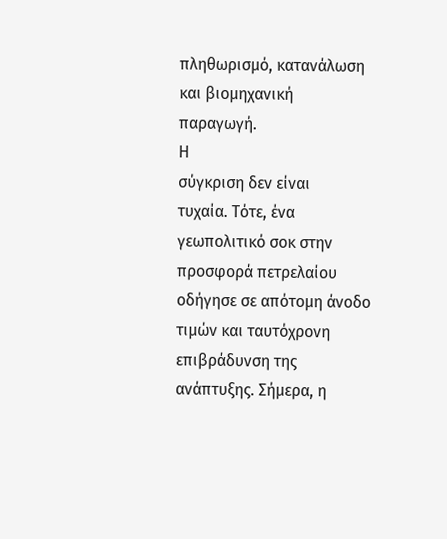πληθωρισμό, κατανάλωση
και βιομηχανική
παραγωγή.
Η
σύγκριση δεν είναι
τυχαία. Τότε, ένα
γεωπολιτικό σοκ στην
προσφορά πετρελαίου
οδήγησε σε απότομη άνοδο
τιμών και ταυτόχρονη
επιβράδυνση της
ανάπτυξης. Σήμερα, η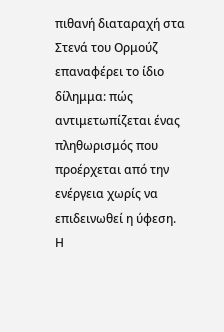πιθανή διαταραχή στα
Στενά του Ορμούζ
επαναφέρει το ίδιο
δίλημμα: πώς
αντιμετωπίζεται ένας
πληθωρισμός που
προέρχεται από την
ενέργεια χωρίς να
επιδεινωθεί η ύφεση.
Η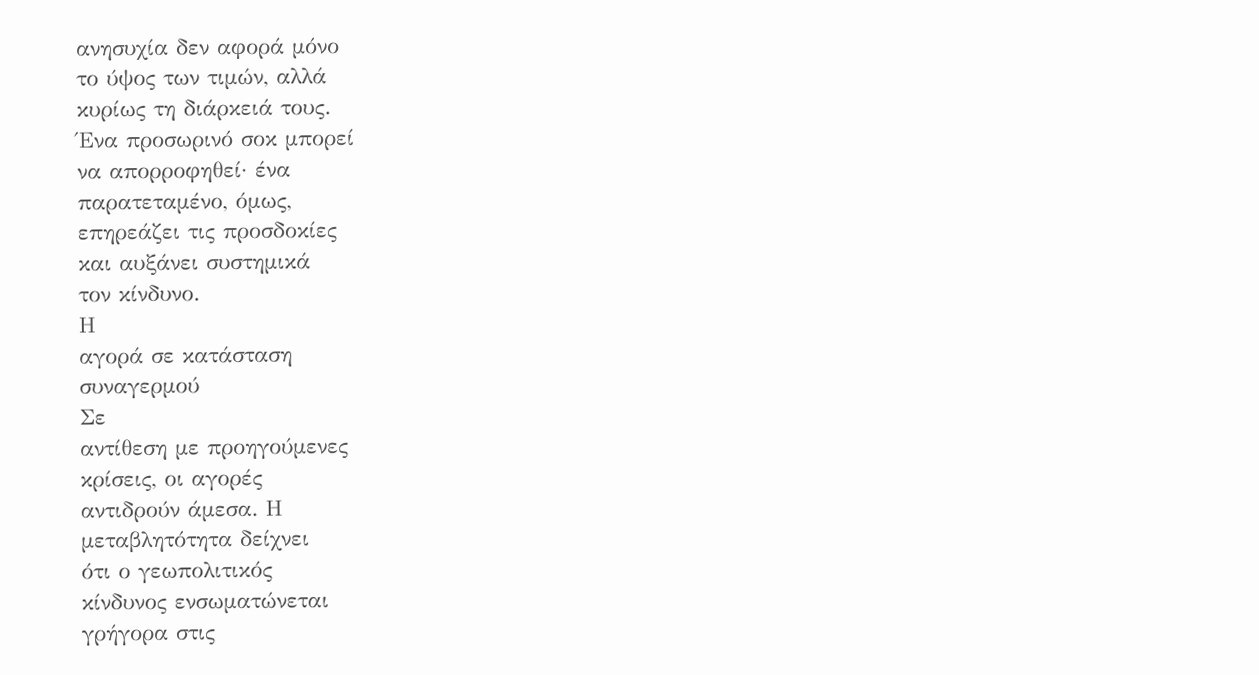ανησυχία δεν αφορά μόνο
το ύψος των τιμών, αλλά
κυρίως τη διάρκειά τους.
Ένα προσωρινό σοκ μπορεί
να απορροφηθεί· ένα
παρατεταμένο, όμως,
επηρεάζει τις προσδοκίες
και αυξάνει συστημικά
τον κίνδυνο.
Η
αγορά σε κατάσταση
συναγερμού
Σε
αντίθεση με προηγούμενες
κρίσεις, οι αγορές
αντιδρούν άμεσα. Η
μεταβλητότητα δείχνει
ότι ο γεωπολιτικός
κίνδυνος ενσωματώνεται
γρήγορα στις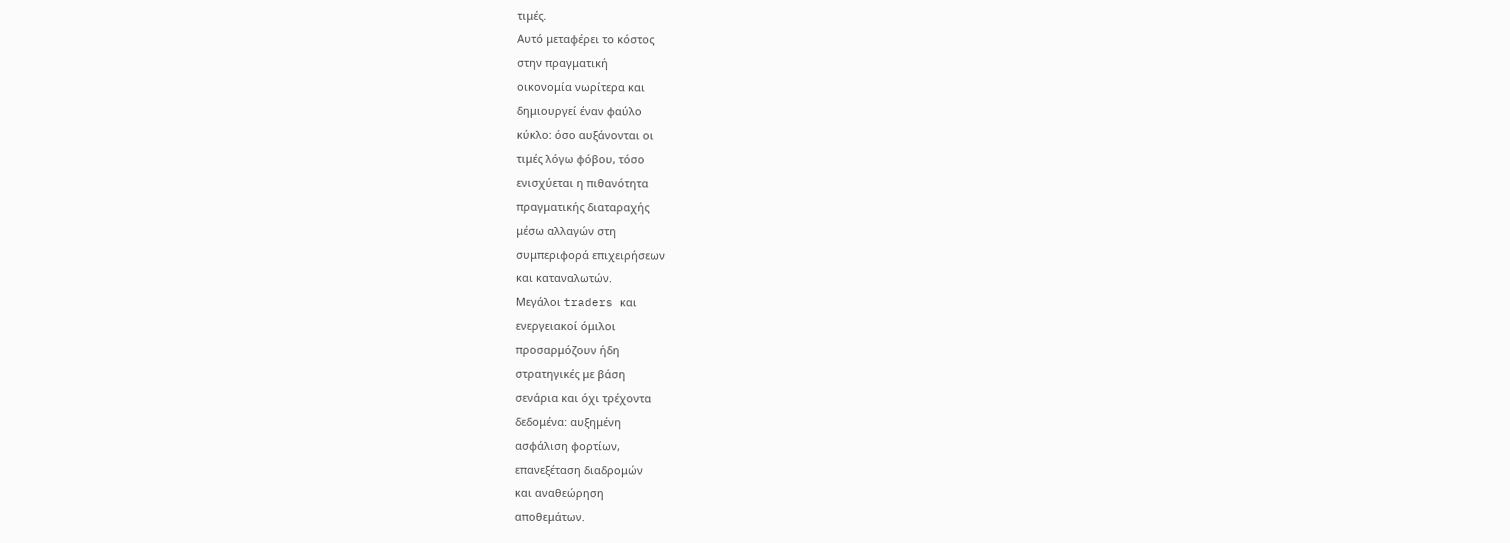τιμές.
Αυτό μεταφέρει το κόστος
στην πραγματική
οικονομία νωρίτερα και
δημιουργεί έναν φαύλο
κύκλο: όσο αυξάνονται οι
τιμές λόγω φόβου, τόσο
ενισχύεται η πιθανότητα
πραγματικής διαταραχής
μέσω αλλαγών στη
συμπεριφορά επιχειρήσεων
και καταναλωτών.
Μεγάλοι traders και
ενεργειακοί όμιλοι
προσαρμόζουν ήδη
στρατηγικές με βάση
σενάρια και όχι τρέχοντα
δεδομένα: αυξημένη
ασφάλιση φορτίων,
επανεξέταση διαδρομών
και αναθεώρηση
αποθεμάτων.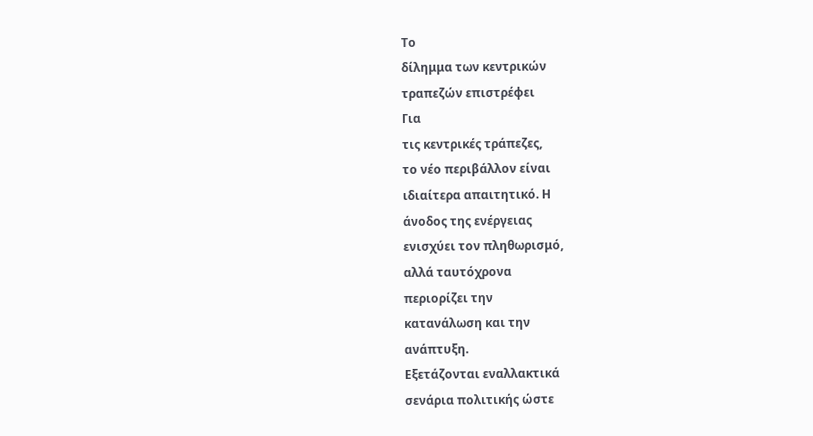Το
δίλημμα των κεντρικών
τραπεζών επιστρέφει
Για
τις κεντρικές τράπεζες,
το νέο περιβάλλον είναι
ιδιαίτερα απαιτητικό. Η
άνοδος της ενέργειας
ενισχύει τον πληθωρισμό,
αλλά ταυτόχρονα
περιορίζει την
κατανάλωση και την
ανάπτυξη.
Εξετάζονται εναλλακτικά
σενάρια πολιτικής ώστε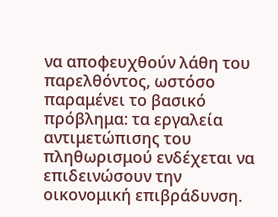να αποφευχθούν λάθη του
παρελθόντος, ωστόσο
παραμένει το βασικό
πρόβλημα: τα εργαλεία
αντιμετώπισης του
πληθωρισμού ενδέχεται να
επιδεινώσουν την
οικονομική επιβράδυνση.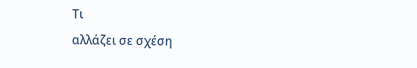Τι
αλλάζει σε σχέση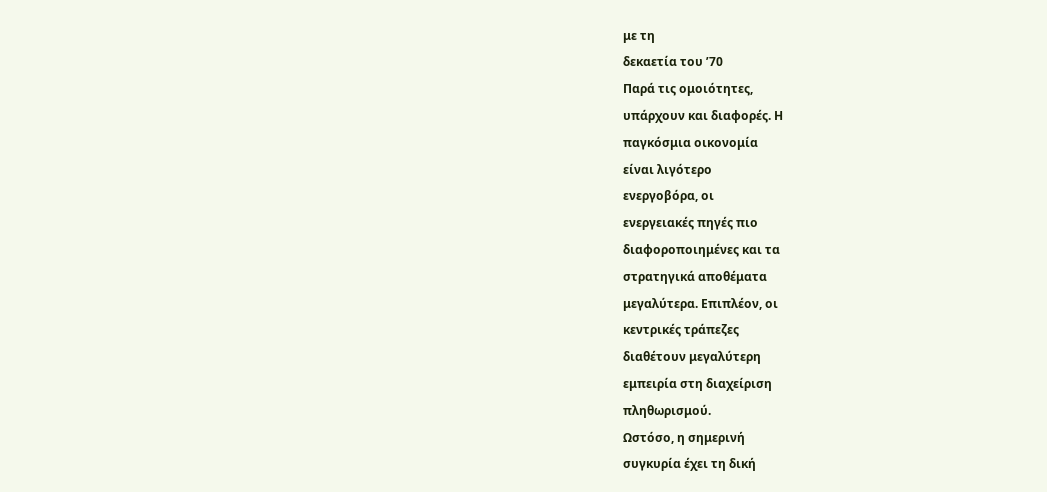με τη
δεκαετία του ’70
Παρά τις ομοιότητες,
υπάρχουν και διαφορές. Η
παγκόσμια οικονομία
είναι λιγότερο
ενεργοβόρα, οι
ενεργειακές πηγές πιο
διαφοροποιημένες και τα
στρατηγικά αποθέματα
μεγαλύτερα. Επιπλέον, οι
κεντρικές τράπεζες
διαθέτουν μεγαλύτερη
εμπειρία στη διαχείριση
πληθωρισμού.
Ωστόσο, η σημερινή
συγκυρία έχει τη δική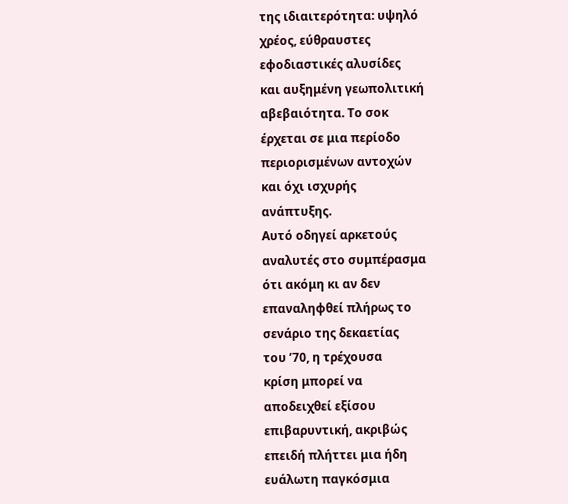της ιδιαιτερότητα: υψηλό
χρέος, εύθραυστες
εφοδιαστικές αλυσίδες
και αυξημένη γεωπολιτική
αβεβαιότητα. Το σοκ
έρχεται σε μια περίοδο
περιορισμένων αντοχών
και όχι ισχυρής
ανάπτυξης.
Αυτό οδηγεί αρκετούς
αναλυτές στο συμπέρασμα
ότι ακόμη κι αν δεν
επαναληφθεί πλήρως το
σενάριο της δεκαετίας
του ’70, η τρέχουσα
κρίση μπορεί να
αποδειχθεί εξίσου
επιβαρυντική, ακριβώς
επειδή πλήττει μια ήδη
ευάλωτη παγκόσμια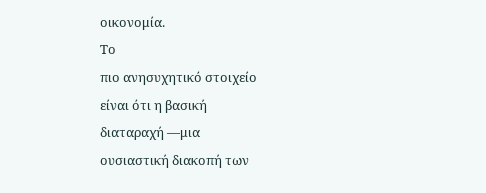οικονομία.
Το
πιο ανησυχητικό στοιχείο
είναι ότι η βασική
διαταραχή —μια
ουσιαστική διακοπή των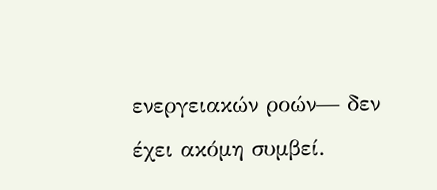ενεργειακών ροών— δεν
έχει ακόμη συμβεί.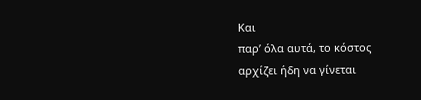Και
παρ’ όλα αυτά, το κόστος
αρχίζει ήδη να γίνεται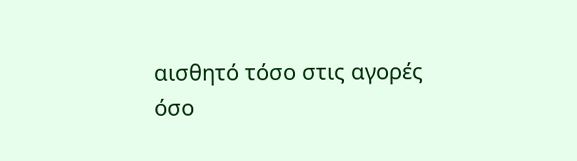αισθητό τόσο στις αγορές
όσο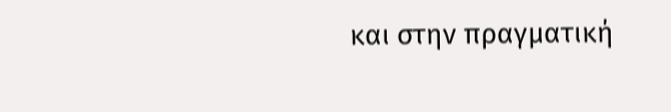και στην πραγματική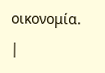οικονομία.
|